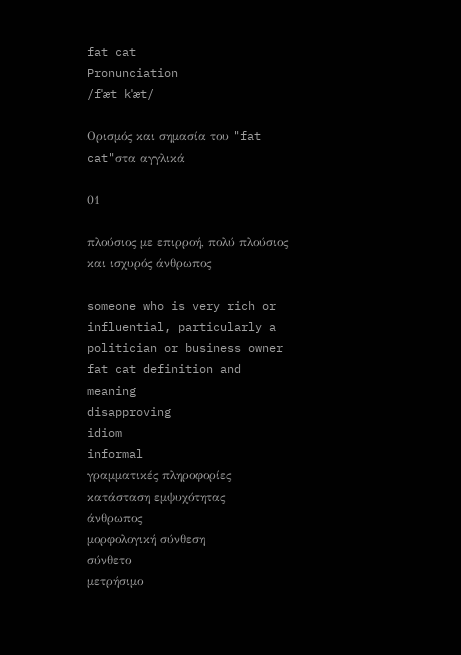fat cat
Pronunciation
/fˈæt kˈæt/

Ορισμός και σημασία του "fat cat"στα αγγλικά

01

πλούσιος με επιρροή, πολύ πλούσιος και ισχυρός άνθρωπος

someone who is very rich or influential, particularly a politician or business owner
fat cat definition and meaning
disapproving
idiom
informal
γραμματικές πληροφορίες
κατάσταση εμψυχότητας
άνθρωπος
μορφολογική σύνθεση
σύνθετο
μετρήσιμο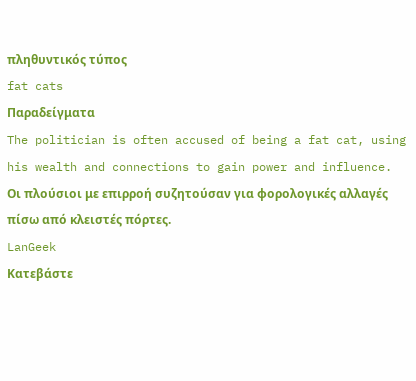πληθυντικός τύπος
fat cats
Παραδείγματα
The politician is often accused of being a fat cat, using his wealth and connections to gain power and influence.
Οι πλούσιοι με επιρροή συζητούσαν για φορολογικές αλλαγές πίσω από κλειστές πόρτες.
LanGeek
Κατεβάστε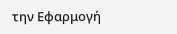την Εφαρμογή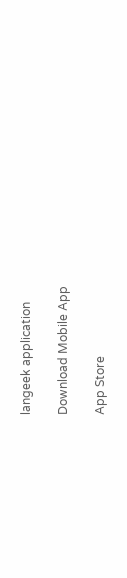langeek application

Download Mobile App

App Store